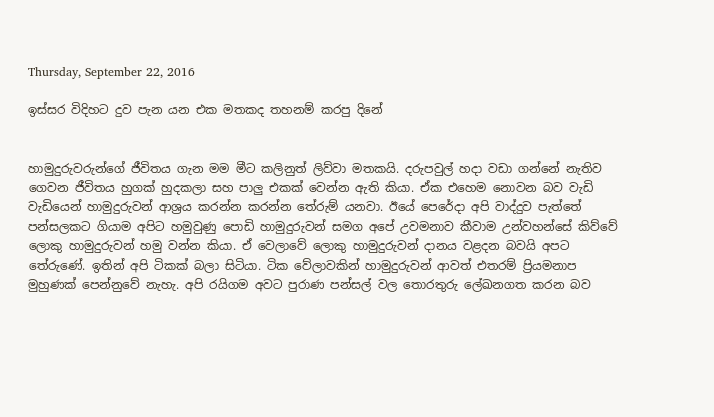Thursday, September 22, 2016

ඉස්සර විදිහට දුව පැන යන එක මතකද තහනම් කරපු දිනේ


හාමුදුරුවරුන්ගේ ජීවිතය ගැන මම මීට කලිනුත් ලිව්වා මතකයි. දරුපවුල් හදා වඩා ගන්නේ නැතිව ගෙවන ජීවිතය හුගක් හුදකලා සහ පාලු එකක් වෙන්න ඇති කියා. ඒක එහෙම නොවන බව වැඩි වැඩියෙන් හාමුදුරුවන් ආශ්‍රය කරන්න කරන්න තේරුම් යනවා. ඊයේ පෙරේදා අපි වාද්දුව පැත්තේ පන්සලකට ගියාම අපිට හමුවුණු පොඩි හාමුදුරුවන් සමග අපේ උවමනාව කීවාම උන්වහන්සේ කිව්වේ ලොකු හාමුදුරුවන් හමු වන්න කියා. ඒ වෙලාවේ ලොකු හාමුදුරුවන් දානය වළදන බවයි අපට තේරුණේ. ඉතින් අපි ටිකක් බලා සිටියා. ටික වේලාවකින් හාමුදුරුවන් ආවත් එතරම් ප්‍රියමනාප මුහුණක් පෙන්නුවේ නැහැ. අපි රයිගම අවට පුරාණ පන්සල් වල තොරතුරු ලේඛනගත කරන බව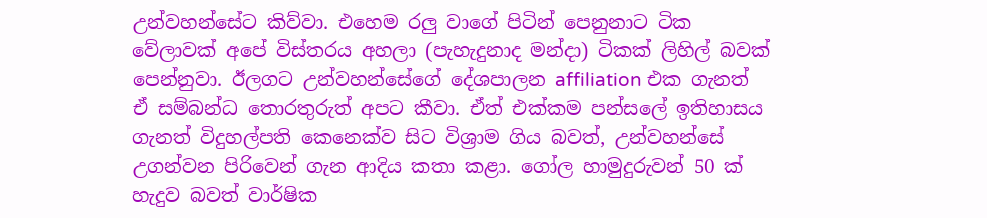උන්වහන්සේට කිව්වා. එහෙම රලු වාගේ පිටින් පෙනුනාට ටික වේලාවක් අපේ විස්තරය අහලා (පැහැදුනාද මන්දා) ටිකක් ලිහිල් බවක් පෙන්නුවා. ඊලගට උන්වහන්සේගේ දේශපාලන affiliation එක ගැනත් ඒ සම්බන්ධ තොරතුරුත් අපට කීවා. ඒත් එක්කම පන්සලේ ඉතිහාසය ගැනත් විදුහල්පති කෙනෙක්ව සිට විශ්‍රාම ගිය බවත්, උන්වහන්සේ උගන්වන පිරිවෙන් ගැන ආදිය කතා කළා. ගෝල හාමුදුරුවන් 50 ක් හැදුව බවත් වාර්ෂික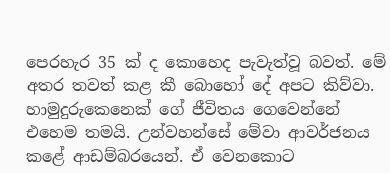පෙරහැර 35 ක් ද කොහෙද පැවැත්වූ බවත්. මේ අතර තවත් කළ කී බොහෝ දේ අපට කිව්වා. හාමුදුරුකෙනෙක් ගේ ජීවිතය ගෙවෙන්නේ එහෙම තමයි. උන්වහන්සේ මේවා ආවර්ජනය කළේ ආඩම්බරයෙන්. ඒ වෙනකොට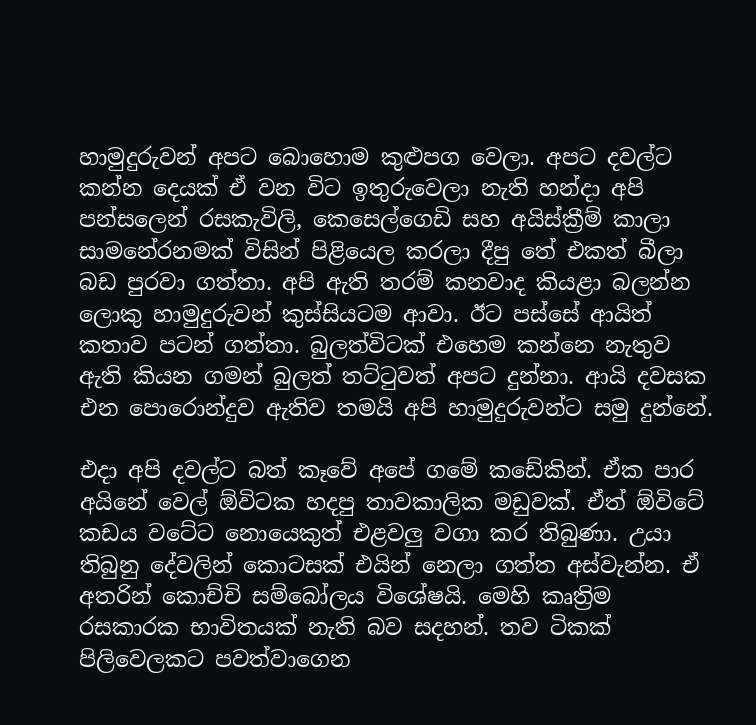හාමුදුරුවන් අපට බොහොම කුළුපග වෙලා. අපට දවල්ට කන්න දෙයක් ඒ වන විට ඉතුරුවෙලා නැති හන්දා අපි පන්සලෙන් රසකැවිලි, කෙසෙල්ගෙඩි සහ අයිස්ක්‍රීම් කාලා සාමනේරනමක් විසින් පිළියෙල කරලා දීපු තේ එකත් බීලා බඩ පුරවා ගත්තා. අපි ඇති තරම් කනවාද කියළා බලන්න ලොකු හාමුදුරුවන් කුස්සියටම ආවා. ඊට පස්සේ ආයිත් කතාව පටන් ගත්තා. බුලත්විටක් එහෙම කන්නෙ නැතුව ඇති කියන ගමන් බුලත් තට්ටුවත් අපට දුන්නා. ආයි දවසක එන පොරොන්දුව ඇතිව තමයි අපි හාමුදුරුවන්ට සමු දුන්නේ.

එදා අපි දවල්ට බත් කෑවේ අපේ ගමේ කඩේකින්. ඒක පාර අයිනේ වෙල් ඕවිටක හදපු තාවකාලික මඩුවක්. ඒත් ඕවිටේ කඩය වටේට නොයෙකුත් එළවලු වගා කර තිබුණා. උයා තිබුනු දේවලින් කොටසක් එයින් නෙලා ගත්ත අස්වැන්න. ඒ අතරින් කොච්චි සම්බෝලය විශේෂයි. මෙහි කෘත්‍රිම රසකාරක භාවිතයක් නැති බව සදහන්. තව ටිකක් පිලිවෙලකට පවත්වාගෙන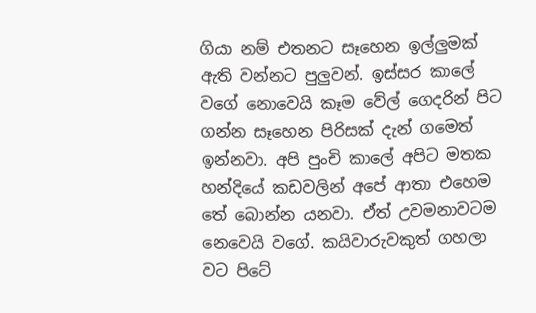ගියා නම් එතනට සෑහෙන ඉල්ලුමක් ඇති වන්නට පුලුවන්. ඉස්සර කාලේ වගේ නොවෙයි කෑම වේල් ගෙදරින් පිට ගන්න සෑහෙන පිරිසක් දැන් ගමෙත් ඉන්නවා. අපි පුංචි කාලේ අපිට මතක හන්දියේ කඩවලින් අපේ ආතා එහෙම තේ බොන්න යනවා. ඒත් උවමනාවටම නෙවෙයි වගේ. කයිවාරුවකුත් ගහලා වට පිටේ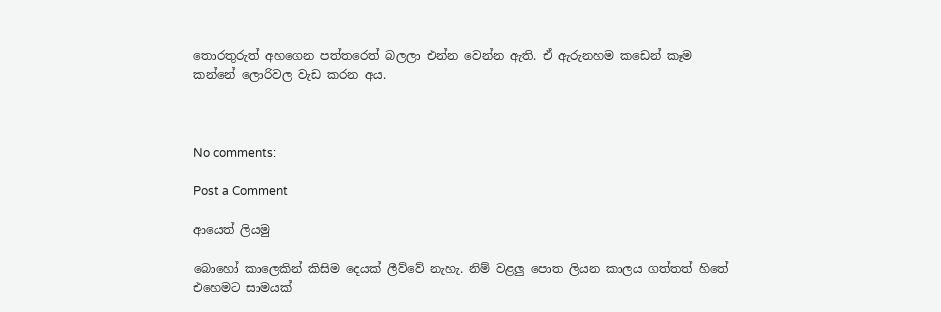තොරතුරුත් අහගෙන පත්තරෙත් බලලා එන්න වෙන්න ඇති. ඒ ඇරුනහම කඩෙන් කෑම කන්නේ ලොරිවල වැඩ කරන අය.



No comments:

Post a Comment

ආයෙත් ලියමු

බොහෝ කාලෙකින් කිසිම දෙයක් ලීව්වේ නැහැ. නිම් වළලු පොත ලියන කාලය ගත්තත් හිතේ එහෙමට සාමයක්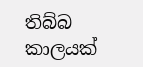තිබ්බ කාලයක්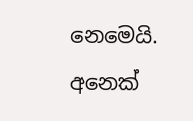නෙමෙයි. අනෙක්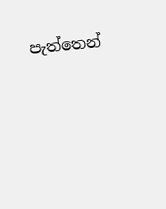පැත්තෙන්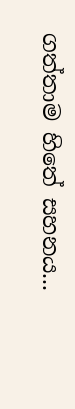ගත්තාම හිතේ සහනය...